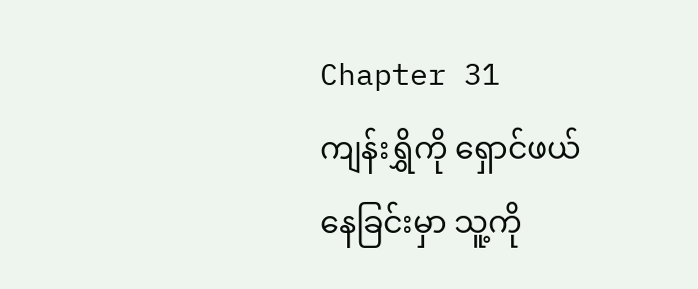Chapter 31
ကျန်းရွှိကို ရှောင်ဖယ်နေခြင်းမှာ သူ့ကို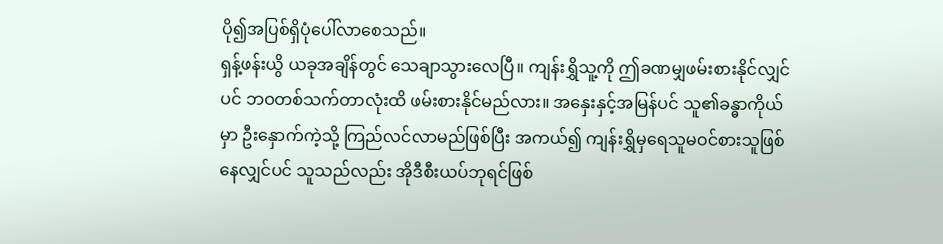ပို၍အပြစ်ရှိပုံပေါ်လာစေသည်။
ရှန့်ဖန်းယွိ ယခုအချိန်တွင် သေချာသွားလေပြီ။ ကျန်းရွှိသူ့ကို ဤခဏမျှဖမ်းစားနိုင်လျှင်ပင် ဘဝတစ်သက်တာလုံးထိ ဖမ်းစားနိုင်မည်လား။ အနှေးနှင့်အမြန်ပင် သူ၏ခန္ဓာကိုယ်မှာ ဦးနှောက်ကဲ့သို့ ကြည်လင်လာမည်ဖြစ်ပြီး အကယ်၍ ကျန်းရွှိမှရေသူမဝင်စားသူဖြစ်နေလျှင်ပင် သူသည်လည်း အိုဒီစီးယပ်ဘုရင်ဖြစ်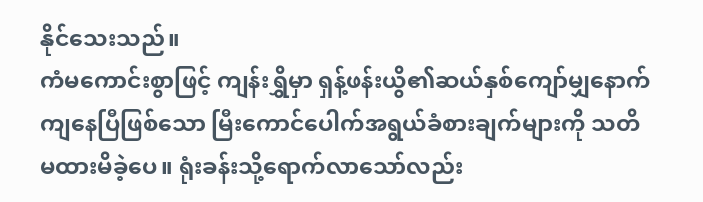နိုင်သေးသည်။
ကံမကောင်းစွာဖြင့် ကျန်းရွှိမှာ ရှန့်ဖန်းယွိ၏ဆယ်နှစ်ကျော်မျှနောက်ကျနေပြီဖြစ်သော မြီးကောင်ပေါက်အရွယ်ခံစားချက်များကို သတိမထားမိခဲ့ပေ။ ရုံးခန်းသို့ရောက်လာသော်လည်း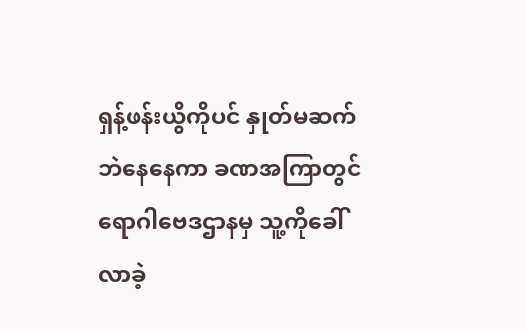ရှန့်ဖန်းယွိကိုပင် နှုတ်မဆက်ဘဲနေနေကာ ခဏအကြာတွင် ရောဂါဗေဒဌာနမှ သူ့ကိုခေါ်လာခဲ့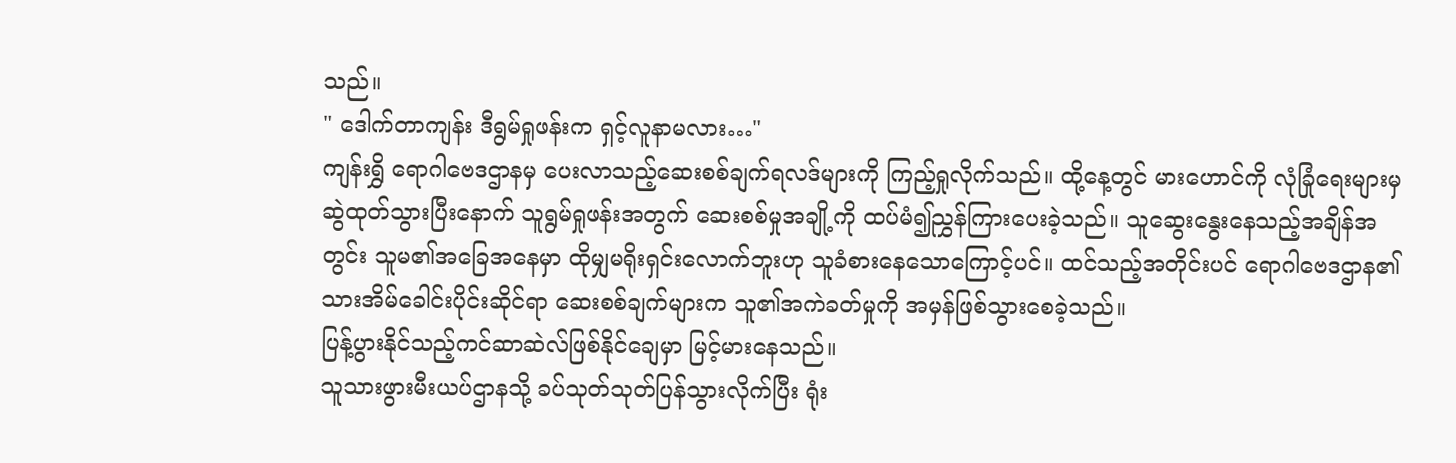သည်။
" ဒေါက်တာကျန်း ဒီရွမ်ရှုဖန်းက ရှင့်လူနာမလား…"
ကျန်းရွှိ ရောဂါဗေဒဌာနမှ ပေးလာသည့်ဆေးစစ်ချက်ရလဒ်များကို ကြည့်ရှုလိုက်သည်။ ထို့နေ့တွင် မားဟောင်ကို လုံခြုံရေးများမှဆွဲထုတ်သွားပြီးနောက် သူရွမ်ရှုဖန်းအတွက် ဆေးစစ်မှုအချို့ကို ထပ်မံ၍ညွှန်ကြားပေးခဲ့သည်။ သူဆွေးနွေးနေသည့်အချိန်အတွင်း သူမ၏အခြေအနေမှာ ထိုမျှမရိုးရှင်းလောက်ဘူးဟု သူခံစားနေသောကြောင့်ပင်။ ထင်သည့်အတိုင်းပင် ရောဂါဗေဒဌာန၏ သားအိမ်ခေါင်းပိုင်းဆိုင်ရာ ဆေးစစ်ချက်များက သူ၏အကဲခတ်မှုကို အမှန်ဖြစ်သွားစေခဲ့သည်။
ပြန့်ပွားနိုင်သည့်ကင်ဆာဆဲလ်ဖြစ်နိုင်ချေမှာ မြင့်မားနေသည်။
သူသားဖွားမီးယပ်ဌာနသို့ ခပ်သုတ်သုတ်ပြန်သွားလိုက်ပြီး ရုံး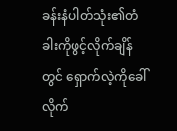ခန်းနံပါတ်သုံး၏တံခါးကိုဖွင့်လိုက်ချိန်တွင် ရှောက်လဲ့ကိုခေါ်လိုက်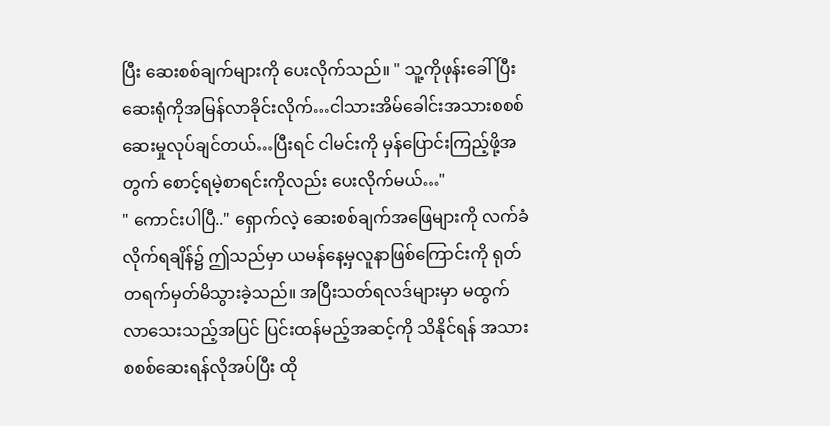ပြီး ဆေးစစ်ချက်များကို ပေးလိုက်သည်။ " သူ့ကိုဖုန်းခေါ်ပြီး ဆေးရုံကိုအမြန်လာခိုင်းလိုက်…ငါသားအိမ်ခေါင်းအသားစစစ်ဆေးမှုလုပ်ချင်တယ်…ပြီးရင် ငါမင်းကို မှန်ပြောင်းကြည့်ဖို့အတွက် စောင့်ရမဲ့စာရင်းကိုလည်း ပေးလိုက်မယ်…"
" ကောင်းပါပြီ.." ရှောက်လဲ့ ဆေးစစ်ချက်အဖြေများကို လက်ခံလိုက်ရချိန်၌ ဤသည်မှာ ယမန်နေ့မှလူနာဖြစ်ကြောင်းကို ရုတ်တရက်မှတ်မိသွားခဲ့သည်။ အပြီးသတ်ရလဒ်များမှာ မထွက်လာသေးသည့်အပြင် ပြင်းထန်မည့်အဆင့်ကို သိနိုင်ရန် အသားစစစ်ဆေးရန်လိုအပ်ပြီး ထို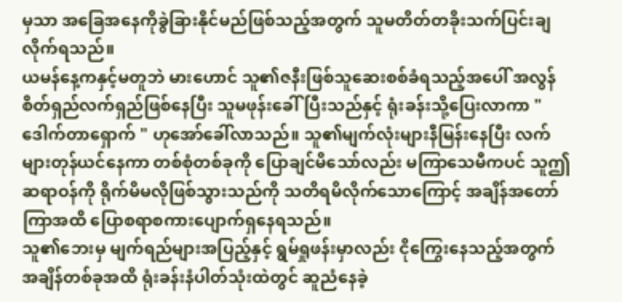မှသာ အခြေအနေကိုခွဲခြားနိုင်မည်ဖြစ်သည့်အတွက် သူမတိတ်တခိုးသက်ပြင်းချလိုက်ရသည်။
ယမန်နေ့ကနှင့်မတူဘဲ မားဟောင် သူ၏ဇနီးဖြစ်သူဆေးစစ်ခံရသည့်အပေါ် အလွန်စိတ်ရှည်လက်ရှည်ဖြစ်နေပြီး သူမဖုန်းခေါ်ပြီးသည်နှင့် ရုံးခန်းသို့ပြေးလာကာ " ဒေါက်တာရှောက် " ဟုအော်ခေါ်လာသည်။ သူ၏မျက်လုံးများနီမြန်းနေပြီး လက်များတုန်ယင်နေကာ တစ်စုံတစ်ခုကို ပြောချင်မိသော်လည်း မကြာသေမီကပင် သူဤဆရာဝန်ကို ရိုက်မိမလိုဖြစ်သွားသည်ကို သတိရမိလိုက်သောကြောင့် အချိန်အတော်ကြာအထိ ပြောစရာစကားပျောက်ရှနေရသည်။
သူ၏ဘေးမှ မျက်ရည်များအပြည့်နှင့် ရွမ်ရှုဖန်းမှာလည်း ငိုကြွေးနေသည့်အတွက် အချိန်တစ်ခုအထိ ရုံးခန်းနံပါတ်သုံးထဲတွင် ဆူညံနေခဲ့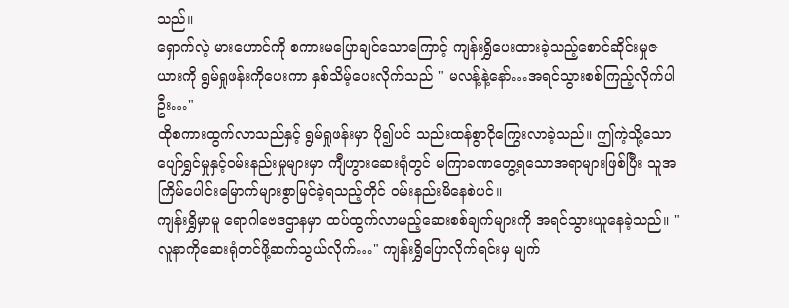သည်။
ရှောက်လဲ့ မားဟောင်ကို စကားမပြောချင်သောကြောင့် ကျန်းရွှိပေးထားခဲ့သည့်စောင်ဆိုင်းမှုဇယားကို ရွမ်ရှုဖန်းကိုပေးကာ နှစ်သိမ့်ပေးလိုက်သည် " မလန့်နဲ့နော်…အရင်သွားစစ်ကြည့်လိုက်ပါဦး…"
ထိုစကားထွက်လာသည်နှင့် ရွမ်ရှုဖန်းမှာ ပို၍ပင် သည်းထန်စွာငိုကြွေးလာခဲ့သည်။ ဤကဲ့သို့သော ပျော်ရွှင်မှုနှင့်ဝမ်းနည်းမှုများမှာ ကျီဟွားဆေးရုံတွင် မကြာခဏတွေ့ရသောအရာများဖြစ်ပြီး သူအကြိမ်ပေါင်းမြောက်များစွာမြင်ခဲ့ရသည့်တိုင် ဝမ်းနည်းမိနေစဲပင်။
ကျန်းရွှိမှာမူ ရောဂါဗေဒဌာနမှာ ထပ်ထွက်လာမည့်ဆေးစစ်ချက်များကို အရင်သွားယူနေခဲ့သည်။ " လူနာကိုဆေးရုံတင်ဖို့ဆက်သွယ်လိုက်…" ကျန်းရွှိပြောလိုက်ရင်းမှ မျက်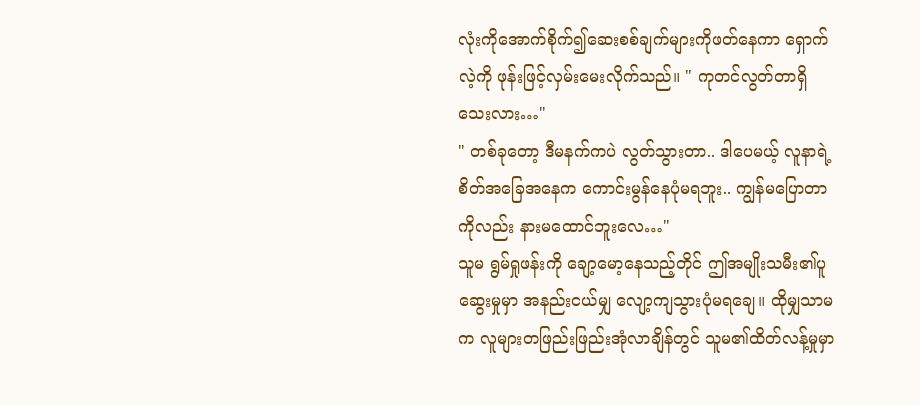လုံးကိုအောက်စိုက်၍ဆေးစစ်ချက်များကိုဖတ်နေကာ ရှောက်လဲ့ကို ဖုန်းဖြင့်လှမ်းမေးလိုက်သည်။ " ကုတင်လွတ်တာရှိသေးလား…"
" တစ်ခုတော့ ဒီမနက်ကပဲ လွတ်သွားတာ.. ဒါပေမယ့် လူနာရဲ့စိတ်အခြေအနေက ကောင်းမွန်နေပုံမရဘူး.. ကျွန်မပြောတာကိုလည်း နားမထောင်ဘူးလေ…"
သူမ ရွမ်ရှုဖန်းကို ချော့မော့နေသည့်တိုင် ဤအမျိုးသမီး၏ပူဆွေးမှုမှာ အနည်းငယ်မျှ လျော့ကျသွားပုံမရချေ။ ထိုမျှသာမက လူများတဖြည်းဖြည်းအုံလာချိန်တွင် သူမ၏ထိတ်လန့်မှုမှာ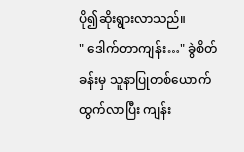ပို၍ဆိုးရွားလာသည်။
" ဒေါက်တာကျန်း…" ခွဲစိတ်ခန်းမှ သူနာပြုတစ်ယောက်ထွက်လာပြီး ကျန်း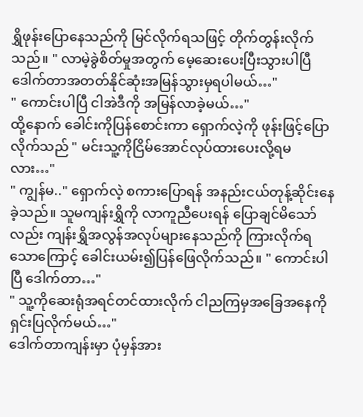ရွှိဖုန်းပြောနေသည်ကို မြင်လိုက်ရသဖြင့် တိုက်တွန်းလိုက်သည်။ " လာမဲ့ခွဲစိတ်မှုအတွက် မေ့ဆေးပေးပြီးသွားပါပြီ ဒေါက်တာအတတ်နိုင်ဆုံးအမြန်သွားမှရပါမယ်…"
" ကောင်းပါပြီ ငါအဲဒီကို အမြန်လာခဲ့မယ်…"
ထို့နောက် ခေါင်းကိုပြန်စောင်းကာ ရှောက်လဲ့ကို ဖုန်းဖြင့်ပြောလိုက်သည် " မင်းသူ့ကိုငြိမ်အောင်လုပ်ထားပေးလို့ရမလား…"
" ကျွန်မ.." ရှောက်လဲ့ စကားပြောရန် အနည်းငယ်တုန့်ဆိုင်းနေခဲ့သည်။ သူမကျန်းရွှိကို လာကူညီပေးရန် ပြောချင်မိသော်လည်း ကျန်းရွှိအလွန်အလုပ်များနေသည်ကို ကြားလိုက်ရသောကြောင့် ခေါင်းယမ်း၍ပြန်ဖြေလိုက်သည်။ " ကောင်းပါပြီ ဒေါက်တာ…"
" သူ့ကိုဆေးရုံအရင်တင်ထားလိုက် ငါညကြမှအခြေအနေကိုရှင်းပြလိုက်မယ်…"
ဒေါက်တာကျန်းမှာ ပုံမှန်အား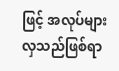ဖြင့် အလုပ်များလှသည်ဖြစ်ရာ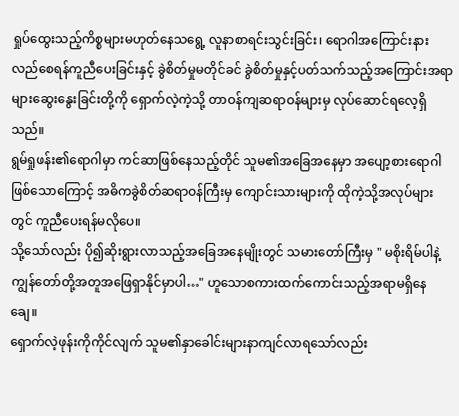ရှုပ်ထွေးသည့်ကိစ္စများမဟုတ်နေသရွေ့ လူနာစာရင်းသွင်းခြင်း၊ ရောဂါအကြောင်းနားလည်စေရန်ကူညီပေးခြင်းနှင့် ခွဲစိတ်မှုမတိုင်ခင် ခွဲစိတ်မှုနှင့်ပတ်သက်သည့်အကြောင်းအရာများဆွေးနွေးခြင်းတို့ကို ရှောက်လဲ့ကဲ့သို့ တာဝန်ကျဆရာဝန်များမှ လုပ်ဆောင်ရလေ့ရှိသည်။
ရွမ်ရှုဖန်း၏ရောဂါမှာ ကင်ဆာဖြစ်နေသည့်တိုင် သူမ၏အခြေအနေမှာ အပျော့စားရောဂါဖြစ်သောကြောင့် အဓိကခွဲစိတ်ဆရာဝန်ကြီးမှ ကျောင်းသားများကို ထိုကဲ့သို့အလုပ်များတွင် ကူညီပေးရန်မလိုပေ။
သို့သော်လည်း ပို၍ဆိုးရွားလာသည့်အခြေအနေမျိုးတွင် သမားတော်ကြီးမှ " မစိုးရိမ်ပါနဲ့ ကျွန်တော်တို့အတူအဖြေရှာနိုင်မှာပါ…" ဟူသောစကားထက်ကောင်းသည့်အရာမရှိနေချေ။
ရှောက်လဲ့ဖုန်းကိုကိုင်လျက် သူမ၏နှာခေါင်းများနာကျင်လာရသော်လည်း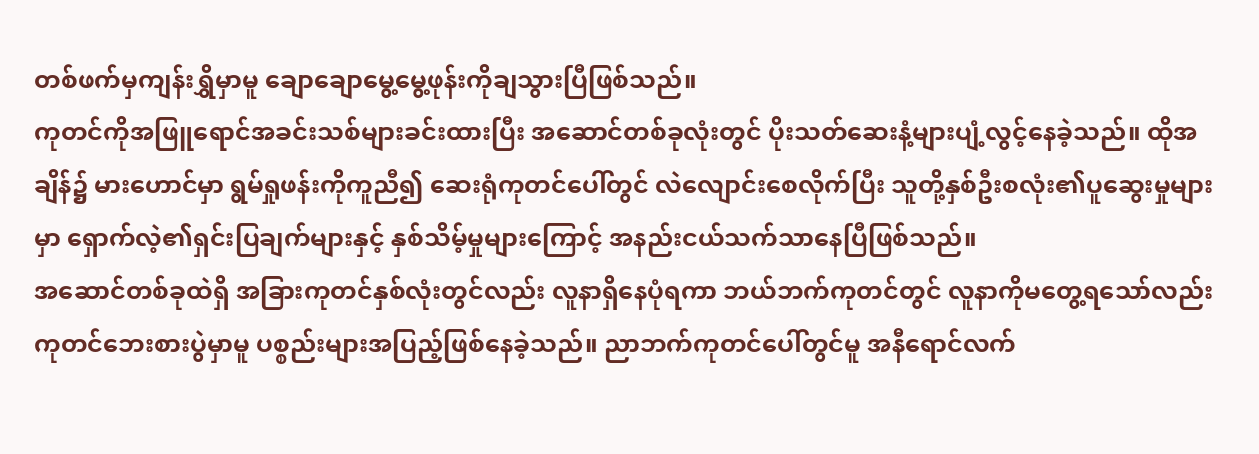တစ်ဖက်မှကျန်းရွှိမှာမူ ချောချောမွေ့မွေ့ဖုန်းကိုချသွားပြီဖြစ်သည်။
ကုတင်ကိုအဖြူရောင်အခင်းသစ်များခင်းထားပြီး အဆောင်တစ်ခုလုံးတွင် ပိုးသတ်ဆေးနံ့များပျံ့လွင့်နေခဲ့သည်။ ထိုအချိန်၌ မားဟောင်မှာ ရွမ်ရှုဖန်းကိုကူညီ၍ ဆေးရုံကုတင်ပေါ်တွင် လဲလျောင်းစေလိုက်ပြီး သူတို့နှစ်ဦးစလုံး၏ပူဆွေးမှုများမှာ ရှောက်လဲ့၏ရှင်းပြချက်များနှင့် နှစ်သိမ့်မှုများကြောင့် အနည်းငယ်သက်သာနေပြီဖြစ်သည်။
အဆောင်တစ်ခုထဲရှိ အခြားကုတင်နှစ်လုံးတွင်လည်း လူနာရှိနေပုံရကာ ဘယ်ဘက်ကုတင်တွင် လူနာကိုမတွေ့ရသော်လည်း ကုတင်ဘေးစားပွဲမှာမူ ပစ္စည်းများအပြည့်ဖြစ်နေခဲ့သည်။ ညာဘက်ကုတင်ပေါ်တွင်မူ အနီရောင်လက်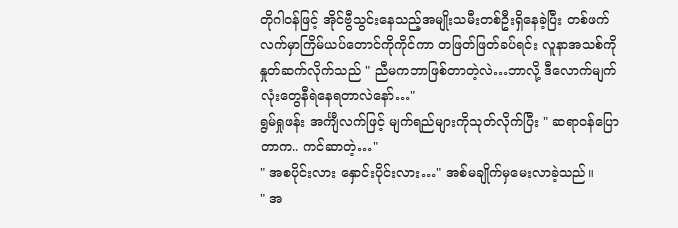တိုဂါဝန်ဖြင့် အိုင်ဗွီသွင်းနေသည့်အမျိုးသမီးတစ်ဦးရှိနေခဲ့ပြီး တစ်ဖက်လက်မှာကြိမ်ယပ်တောင်ကိုကိုင်ကာ တဖြတ်ဖြတ်ခပ်ရင်း လူနာအသစ်ကို နှုတ်ဆက်လိုက်သည် " ညီမကဘာဖြစ်တာတဲ့လဲ…ဘာလို့ ဒီလောက်မျက်လုံးတွေနီရဲနေရတာလဲနော်…"
ရွမ်ရှုဖန်း အင်္ကျီလက်ဖြင့် မျက်ရည်များကိုသုတ်လိုက်ပြီး " ဆရာဝန်ပြောတာက.. ကင်ဆာတဲ့…"
" အစပိုင်းလား နှောင်းပိုင်းလား…" အစ်မချိုက်မှမေးလာခဲ့သည်။
" အ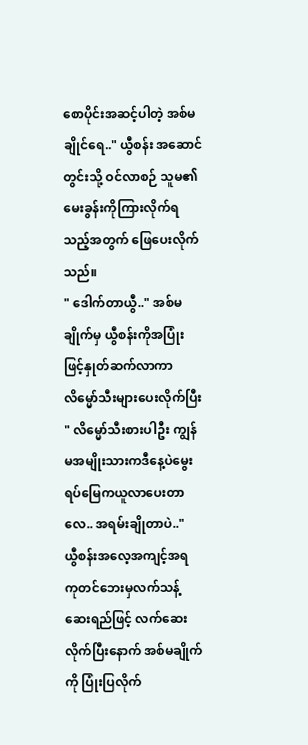စောပိုင်းအဆင့်ပါတဲ့ အစ်မချိုင်ရေ.." ယွီစန်း အဆောင်တွင်းသို့ ဝင်လာစဉ် သူမ၏မေးခွန်းကိုကြားလိုက်ရသည့်အတွက် ဖြေပေးလိုက်သည်။
" ဒေါက်တာယွီ.." အစ်မချိုက်မှ ယွီစန်းကိုအပြုံးဖြင့်နှုတ်ဆက်လာကာ လိမ္မော်သီးများပေးလိုက်ပြီး " လိမ္မော်သီးစားပါဦး ကျွန်မအမျိုးသားကဒီနေ့ပဲမွေးရပ်မြေကယူလာပေးတာလေ.. အရမ်းချိုတာပဲ.."
ယွီစန်းအလေ့အကျင့်အရ ကုတင်ဘေးမှလက်သန့်ဆေးရည်ဖြင့် လက်ဆေးလိုက်ပြီးနောက် အစ်မချိုက်ကို ပြုံးပြလိုက်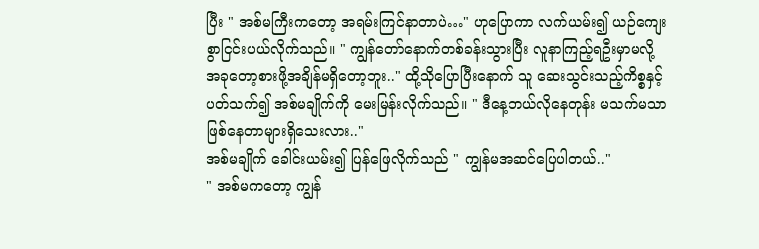ပြီး " အစ်မကြီးကတော့ အရမ်းကြင်နာတာပဲ…" ဟုပြောကာ လက်ယမ်း၍ ယဉ်ကျေးစွာငြင်းပယ်လိုက်သည်။ " ကျွန်တော်နောက်တစ်ခန်းသွားပြီး လူနာကြည့်ရဦးမှာမလို့ အခုတော့စားဖို့အချိန်မရှိတော့ဘူး.." ထို့သိုပြောပြီးနောက် သူ ဆေးသွင်းသည့်ကိစ္စနှင့်ပတ်သက်၍ အစ်မချိုက်ကို မေးမြန်းလိုက်သည်။ " ဒီနေ့ဘယ်လိုနေတုန်း မသက်မသာဖြစ်နေတာများရှိသေးလား.."
အစ်မချိုက် ခေါင်းယမ်း၍ ပြန်ဖြေလိုက်သည် " ကျွန်မအဆင်ပြေပါတယ်.."
" အစ်မကတော့ ကျွန်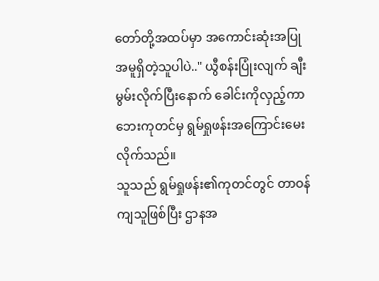တော်တို့အထပ်မှာ အကောင်းဆုံးအပြုအမူရှိတဲ့သူပါပဲ.." ယွီစန်းပြုံးလျက် ချီးမွမ်းလိုက်ပြီးနောက် ခေါင်းကိုလှည့်ကာ ဘေးကုတင်မှ ရွမ်ရှုဖန်းအကြောင်းမေးလိုက်သည်။
သူသည် ရွမ်ရှုဖန်း၏ကုတင်တွင် တာဝန်ကျသူဖြစ်ပြီး ဌာနအ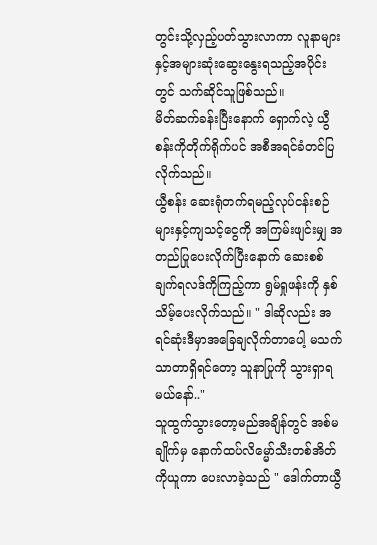တွင်းသို့လှည့်ပတ်သွားလာကာ လူနာများနှင့်အများဆုံးဆွေးနွေးရသည့်အပိုင်းတွင် သက်ဆိုင်သူဖြစ်သည်။
မိတ်ဆက်ခန်းပြီးနောက် ရှောက်လဲ့ ယွီစန်းကိုတိုက်ရိုက်ပင် အစီအရင်ခံတင်ပြလိုက်သည်။
ယွီစန်း ဆေးရုံတက်ရမည့်လုပ်ငန်းစဉ်များနှင့်ကျသင့်ငွေကို အကြမ်းဖျင်းမျှ အတည်ပြုပေးလိုက်ပြီးနောက် ဆေးစစ်ချက်ရလဒ်ကိုကြည့်ကာ ရွမ်ရှုဖန်းကို နှစ်သိမ့်ပေးလိုက်သည်။ " ဒါဆိုလည်း အရင်ဆုံးဒီမှာအခြေချလိုက်တာပေါ့ မသက်သာတာရှိရင်တော့ သူနာပြုကို သွားရှာရမယ်နော်.."
သူထွက်သွားတော့မည်အချိန်တွင် အစ်မချိုက်မှ နောက်ထပ်လိမ္မော်သီးတစ်အိတ်ကိုယူကာ ပေးလာခဲ့သည် " ဒေါက်တာယွီ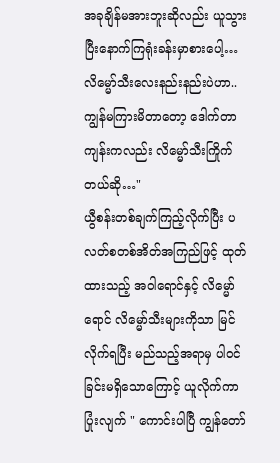အခုချိန်မအားဘူးဆိုလည်း ယူသွားပြီးနောက်ကြရုံးခန်းမှာစားပေါ့…လိမ္မော်သီးလေးနည်းနည်းပဲဟာ.. ကျွန်မကြားမိတာတော့ ဒေါက်တာကျန်းကလည်း လိမ္မော်သီးကြိုက်တယ်ဆို…"
ယွီစန်းတစ်ချက်ကြည့်လိုက်ပြီး ပလတ်စတစ်အိတ်အကြည်ဖြင့် ထုတ်ထားသည့် အဝါရောင်နှင့် လိမ္မော်ရောင် လိမ္မော်သီးများကိုသာ မြင်လိုက်ရပြီး မည်သည့်အရာမှ ပါဝင်ခြင်းမရှိသောကြောင့် ယူလိုက်ကာ ပြုံးလျက် " ကောင်းပါပြီ ကျွန်တော်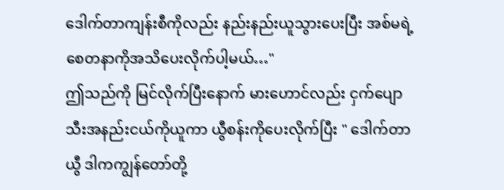ဒေါက်တာကျန်းစီကိုလည်း နည်းနည်းယူသွားပေးပြီး အစ်မရဲ့စေတနာကိုအသိပေးလိုက်ပါ့မယ်…"
ဤသည်ကို မြင်လိုက်ပြီးနောက် မားဟောင်လည်း ငှက်ပျောသီးအနည်းငယ်ကိုယူကာ ယွီစန်းကိုပေးလိုက်ပြီး " ဒေါက်တာယွီ ဒါကကျွန်တော်တို့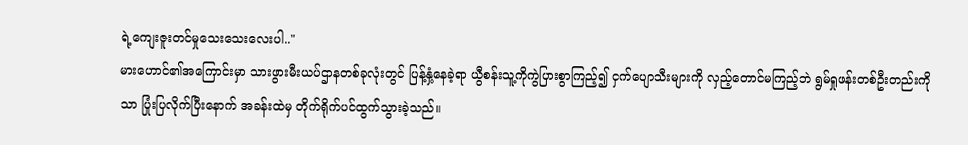ရဲ့ကျေးဇူးတင်မှုသေးသေးလေးပါ.."
မားဟောင်၏အကြောင်းမှာ သားဖွားမီးယပ်ဌာနတစ်ခုလုံးတွင် ပြန့်နှံ့နေခဲ့ရာ ယွီစန်းသူ့ကိုကွဲပြားစွာကြည့်၍ ငှက်ပျောသီးများကို လှည့်တောင်မကြည့်ဘဲ ရွမ်ရှုဖန်းတစ်ဦးတည်းကိုသာ ပြုံးပြလိုက်ပြီးနောက် အခန်းထဲမှ တိုက်ရိုက်ပင်ထွက်သွားခဲ့သည်။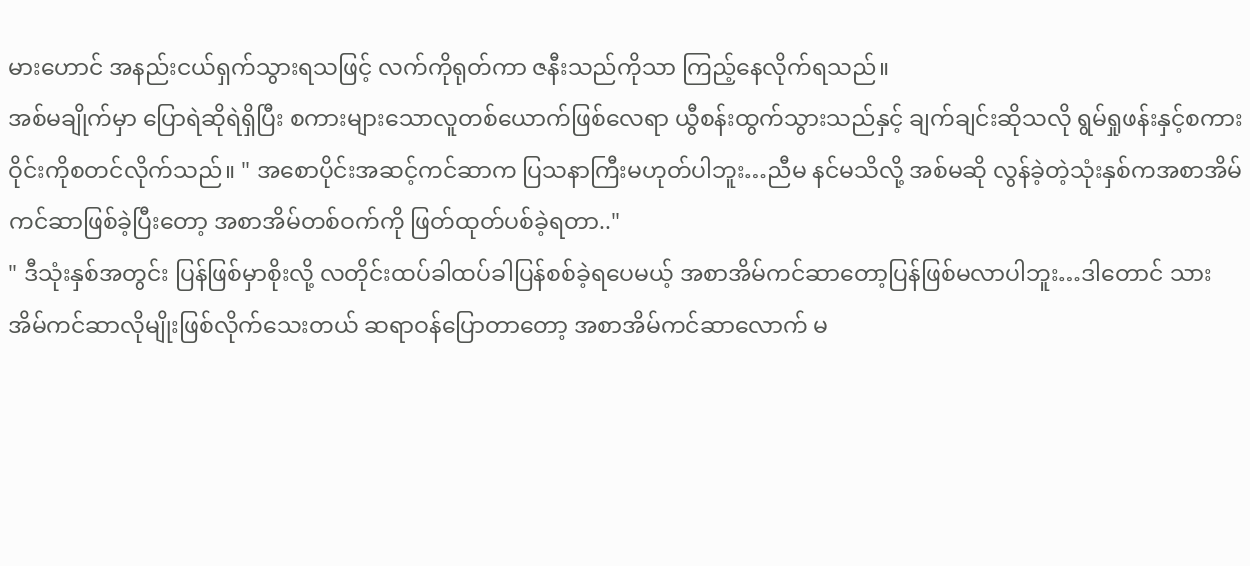မားဟောင် အနည်းငယ်ရှက်သွားရသဖြင့် လက်ကိုရုတ်ကာ ဇနီးသည်ကိုသာ ကြည့်နေလိုက်ရသည်။
အစ်မချိုက်မှာ ပြောရဲဆိုရဲရှိပြီး စကားများသောလူတစ်ယောက်ဖြစ်လေရာ ယွီစန်းထွက်သွားသည်နှင့် ချက်ချင်းဆိုသလို ရွမ်ရှုဖန်းနှင့်စကားဝိုင်းကိုစတင်လိုက်သည်။ " အစောပိုင်းအဆင့်ကင်ဆာက ပြသနာကြီးမဟုတ်ပါဘူး…ညီမ နင်မသိလို့ အစ်မဆို လွန်ခဲ့တဲ့သုံးနှစ်ကအစာအိမ်ကင်ဆာဖြစ်ခဲ့ပြီးတော့ အစာအိမ်တစ်ဝက်ကို ဖြတ်ထုတ်ပစ်ခဲ့ရတာ.."
" ဒီသုံးနှစ်အတွင်း ပြန်ဖြစ်မှာစိုးလို့ လတိုင်းထပ်ခါထပ်ခါပြန်စစ်ခဲ့ရပေမယ့် အစာအိမ်ကင်ဆာတော့ပြန်ဖြစ်မလာပါဘူး…ဒါတောင် သားအိမ်ကင်ဆာလိုမျိုးဖြစ်လိုက်သေးတယ် ဆရာဝန်ပြောတာတော့ အစာအိမ်ကင်ဆာလောက် မ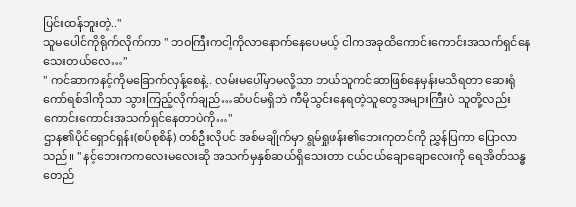ပြင်းထန်ဘူးတဲ့.."
သူမပေါင်ကိုရိုက်လိုက်ကာ " ဘဝကြီးကငါ့ကိုလာနောက်နေပေမယ့် ငါကအခုထိကောင်းကောင်းအသက်ရှင်နေသေးတယ်လေ…"
" ကင်ဆာကနင့်ကိုမခြောက်လှန့်စေနဲ့.. လမ်းမပေါ်မှာမလို့သာ ဘယ်သူကင်ဆာဖြစ်နေမှန်းမသိရတာ ဆေးရုံကော်ရစ်ဒါကိုသာ သွားကြည့်လိုက်ချည်…ဆံပင်မရှိဘဲ ကီမိုသွင်းနေရတဲ့သူတွေအများကြီးပဲ သူတို့လည်းကောင်းကောင်းအသက်ရှင်နေတာပဲကို…"
ဌာန၏ပိုင်ရှောင်ရှန်း(စပ်စုစိန်) တစ်ဦးလိုပင် အစ်မချိုက်မှာ ရွမ်ရှုဖန်း၏ဘေးကုတင်ကို ညွှန်ပြကာ ပြောလာသည်။ " နင့်ဘေးကကလေးမလေးဆို အသက်မှနှစ်ဆယ်ရှိသေးတာ ငယ်ငယ်ချောချောလေးကို ရေအိတ်သန္ဓတေည်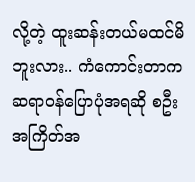လို့တဲ့ ထူးဆန်းတယ်မထင်မိဘူးလား.. ကံကောင်းတာက ဆရာဝန်ပြောပုံအရဆို စဦးအကြိတ်အ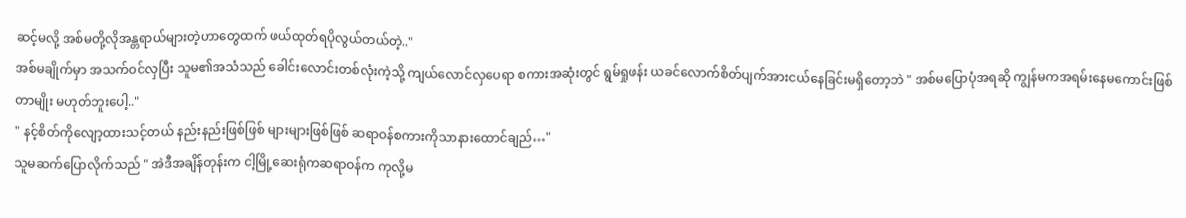ဆင့်မလို့ အစ်မတို့လိုအန္တရာယ်များတဲ့ဟာတွေထက် ဖယ်ထုတ်ရပိုလွယ်တယ်တဲ့.."
အစ်မချိုက်မှာ အသက်ဝင်လှပြီး သူမ၏အသံသည် ခေါင်းလောင်းတစ်လုံးကဲ့သို့ ကျယ်လောင်လှပေရာ စကားအဆုံးတွင် ရွမ်ရှုဖန်း ယခင်လောက်စိတ်ပျက်အားငယ်နေခြင်းမရှိတော့ဘဲ " အစ်မပြောပုံအရဆို ကျွန်မကအရမ်းနေမကောင်းဖြစ်တာမျိုး မဟုတ်ဘူးပေါ့.."
" နင့်စိတ်ကိုလျော့ထားသင့်တယ် နည်းနည်းဖြစ်ဖြစ် များများဖြစ်ဖြစ် ဆရာဝန်စကားကိုသာနားထောင်ချည်…"
သူမဆက်ပြောလိုက်သည် " အဲဒီအချိန်တုန်းက ငါ့မြို့ဆေးရုံကဆရာဝန်က ကုလို့မ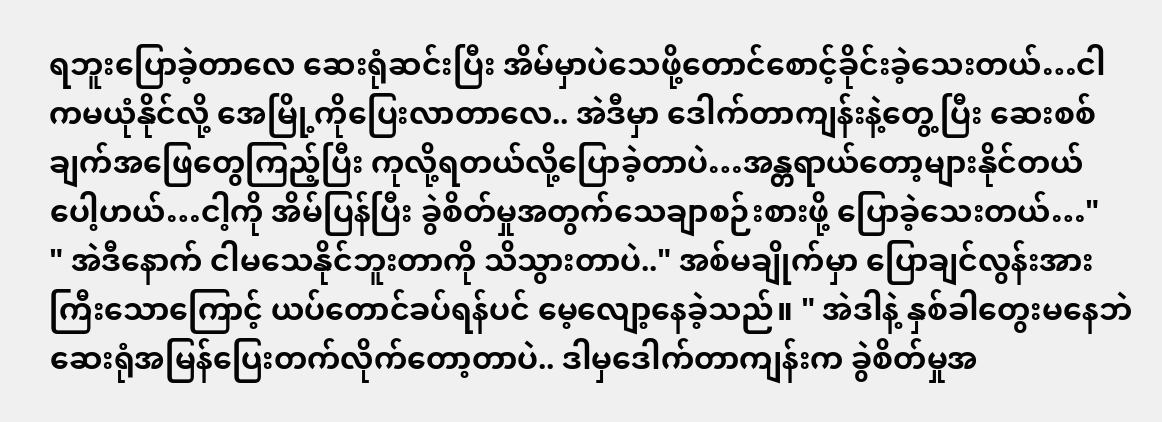ရဘူးပြောခဲ့တာလေ ဆေးရုံဆင်းပြီး အိမ်မှာပဲသေဖို့တောင်စောင့်ခိုင်းခဲ့သေးတယ်…ငါကမယုံနိုင်လို့ အေမြို့ကိုပြေးလာတာလေ.. အဲဒီမှာ ဒေါက်တာကျန်းနဲ့တွေ့ပြီး ဆေးစစ်ချက်အဖြေတွေကြည့်ပြီး ကုလို့ရတယ်လို့ပြောခဲ့တာပဲ…အန္တရာယ်တော့များနိုင်တယ်ပေါ့ဟယ်…ငါ့ကို အိမ်ပြန်ပြီး ခွဲစိတ်မှုအတွက်သေချာစဉ်းစားဖို့ ပြောခဲ့သေးတယ်…"
" အဲဒီနောက် ငါမသေနိုင်ဘူးတာကို သိသွားတာပဲ.." အစ်မချိုက်မှာ ပြောချင်လွန်းအားကြီးသောကြောင့် ယပ်တောင်ခပ်ရန်ပင် မေ့လျော့နေခဲ့သည်။ " အဲဒါနဲ့ နှစ်ခါတွေးမနေဘဲ ဆေးရုံအမြန်ပြေးတက်လိုက်တော့တာပဲ.. ဒါမှဒေါက်တာကျန်းက ခွဲစိတ်မှုအ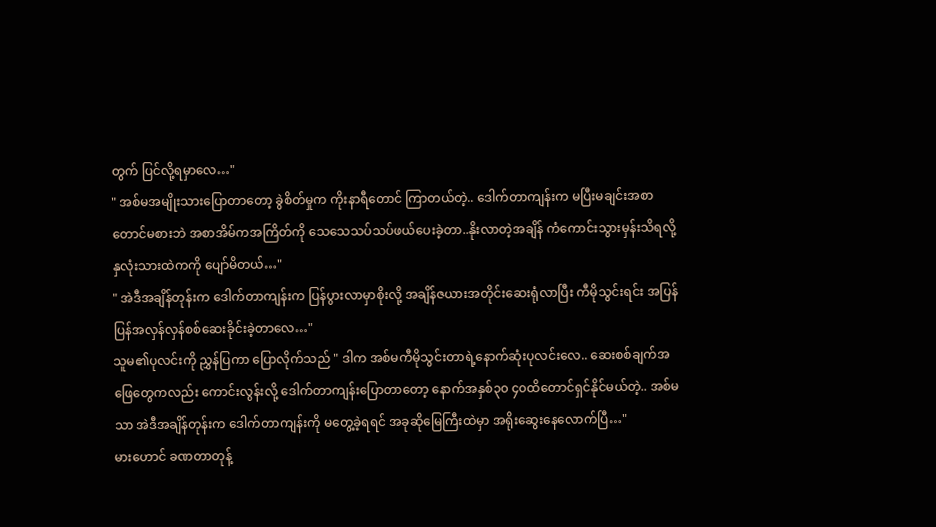တွက် ပြင်လို့ရမှာလေ…"
" အစ်မအမျိုးသားပြောတာတော့ ခွဲစိတ်မှုက ကိုးနာရီတောင် ကြာတယ်တဲ့.. ဒေါက်တာကျန်းက မပြီးမချင်းအစာတောင်မစားဘဲ အစာအိမ်ကအကြိတ်ကို သေသေသပ်သပ်ဖယ်ပေးခဲ့တာ..နိုးလာတဲ့အချိန် ကံကောင်းသွားမှန်းသိရလို့ နှလုံးသားထဲကကို ပျော်မိတယ်…"
" အဲဒီအချိန်တုန်းက ဒေါက်တာကျန်းက ပြန်ပွားလာမှာစိုးလို့ အချိန်ဇယားအတိုင်းဆေးရုံလာပြီး ကီမိုသွင်းရင်း အပြန်ပြန်အလှန်လှန်စစ်ဆေးခိုင်းခဲ့တာလေ…"
သူမ၏ပုလင်းကို ညွှန်ပြကာ ပြောလိုက်သည် " ဒါက အစ်မကီမိုသွင်းတာရဲ့နောက်ဆုံးပုလင်းလေ.. ဆေးစစ်ချက်အဖြေတွေကလည်း ကောင်းလွန်းလို့ ဒေါက်တာကျန်းပြောတာတော့ နောက်အနှစ်၃၀ ၄၀ထိတောင်ရှင်နိုင်မယ်တဲ့.. အစ်မသာ အဲဒီအချိန်တုန်းက ဒေါက်တာကျန်းကို မတွေ့ခဲ့ရရင် အခုဆိုမြေကြီးထဲမှာ အရိုးဆွေးနေလောက်ပြီ…"
မားဟောင် ခဏတာတုန့်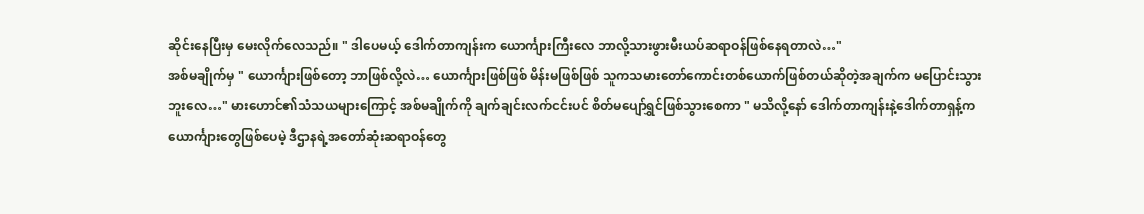ဆိုင်းနေပြီးမှ မေးလိုက်လေသည်။ " ဒါပေမယ့် ဒေါက်တာကျန်းက ယောင်္ကျားကြီးလေ ဘာလို့သားဖွားမီးယပ်ဆရာဝန်ဖြစ်နေရတာလဲ…"
အစ်မချိုက်မှ " ယောင်္ကျားဖြစ်တော့ ဘာဖြစ်လို့လဲ… ယောင်္ကျားဖြစ်ဖြစ် မိန်းမဖြစ်ဖြစ် သူကသမားတော်ကောင်းတစ်ယောက်ဖြစ်တယ်ဆိုတဲ့အချက်က မပြောင်းသွားဘူးလေ…" မားဟောင်၏သံသယများကြောင့် အစ်မချိုက်ကို ချက်ချင်းလက်ငင်းပင် စိတ်မပျော်ရွှင်ဖြစ်သွားစေကာ " မသိလို့နော် ဒေါက်တာကျန်းနဲ့ဒေါက်တာရှန့်က ယောင်္ကျားတွေဖြစ်ပေမဲ့ ဒီဌာနရဲ့အတော်ဆုံးဆရာဝန်တွေ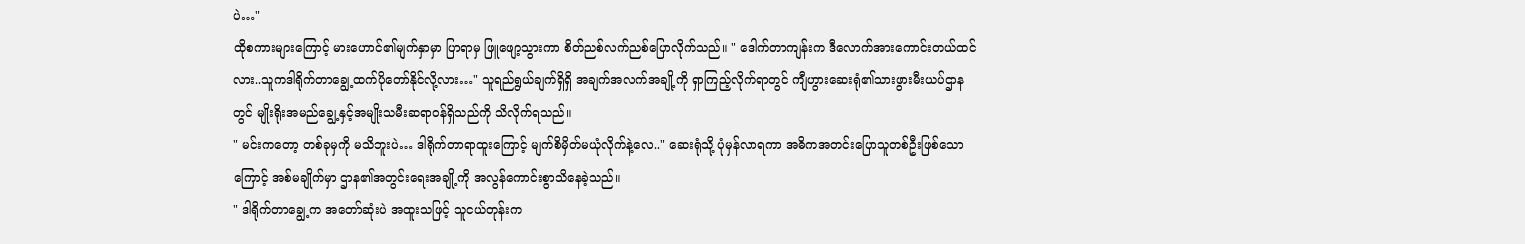ပဲ…"
ထိုစကားများကြောင့် မားဟောင်၏မျက်နှာမှာ ပြာရာမှ ဖြူဖျော့သွားကာ စိတ်ညစ်လက်ညစ်ပြောလိုက်သည်။ " ဒေါက်တာကျန်းက ဒီလောက်အားကောင်းတယ်ထင်လား..သူကဒါရိုက်တာချွေ့ထက်ပိုတော်နိုင်လို့လား…" သူရည်ရွယ်ချက်ရှိရှိ အချက်အလက်အချို့ကို ရှာကြည့်လိုက်ရာတွင် ကျီဟွားဆေးရုံ၏သားဖွားမီးယပ်ဌာနတွင် မျိုးရိုးအမည်ချွေ့နှင့်အမျိုးသမီးဆရာဝန်ရှိသည်ကို သိလိုက်ရသည်။
" မင်းကတော့ တစ်ခုမှကို မသိဘူးပဲ… ဒါရိုက်တာရာထူးကြောင့် မျက်စိမှိတ်မယုံလိုက်နဲ့လေ.." ဆေးရုံသို့ ပုံမှန်လာရကာ အဓိကအတင်းပြောသူတစ်ဦးဖြစ်သောကြောင့် အစ်မချိုက်မှာ ဌာန၏အတွင်းရေးအချို့ကို အလွန်ကောင်းစွာသိနေခဲ့သည်။
" ဒါရိုက်တာချွေ့က အတော်ဆုံးပဲ အထူးသဖြင့် သူငယ်တုန်းက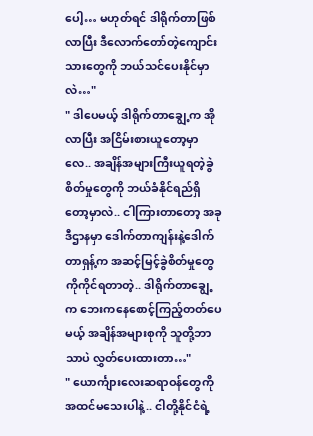ပေါ့… မဟုတ်ရင် ဒါရိုက်တာဖြစ်လာပြီး ဒီလောက်တော်တဲ့ကျောင်းသားတွေကို ဘယ်သင်ပေးနိုင်မှာလဲ…"
" ဒါပေမယ့် ဒါရိုက်တာချွေ့က အိုလာပြီး အငြိမ်းစားယူတော့မှာလေ.. အချိန်အများကြီးယူရတဲ့ခွဲစိတ်မှုတွေကို ဘယ်ခံနိုင်ရည်ရှိတော့မှာလဲ.. ငါကြားတာတော့ အခုဒီဌာနမှာ ဒေါက်တာကျန်းနဲ့ဒေါက်တာရှန့်က အဆင့်မြင့်ခွဲစိတ်မှုတွေကိုကိုင်ရတာတဲ့.. ဒါရိုက်တာချွေ့က ဘေးကနေစောင့်ကြည့်တတ်ပေမယ့် အချိန်အများစုကို သူတို့ဘာသာပဲ လွှတ်ပေးထားတာ…"
" ယောင်္ကျားလေးဆရာဝန်တွေကို အထင်မသေးပါနဲ့.. ငါတို့နိုင်ငံရဲ့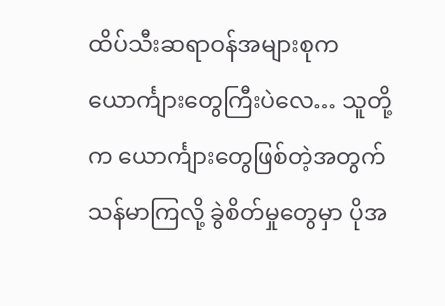ထိပ်သီးဆရာဝန်အများစုက ယောင်္ကျားတွေကြီးပဲလေ… သူတို့က ယောင်္ကျားတွေဖြစ်တဲ့အတွက် သန်မာကြလို့ ခွဲစိတ်မှုတွေမှာ ပိုအ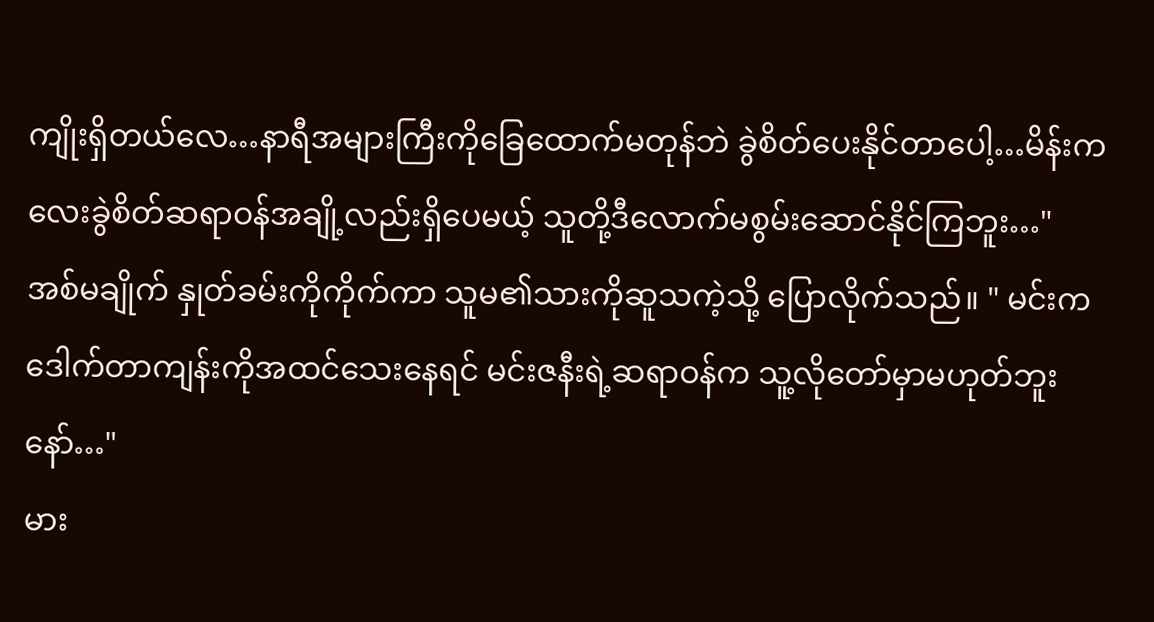ကျိုးရှိတယ်လေ…နာရီအများကြီးကိုခြေထောက်မတုန်ဘဲ ခွဲစိတ်ပေးနိုင်တာပေါ့…မိန်းကလေးခွဲစိတ်ဆရာဝန်အချို့လည်းရှိပေမယ့် သူတို့ဒီလောက်မစွမ်းဆောင်နိုင်ကြဘူး…"
အစ်မချိုက် နှုတ်ခမ်းကိုကိုက်ကာ သူမ၏သားကိုဆူသကဲ့သို့ ပြောလိုက်သည်။ " မင်းကဒေါက်တာကျန်းကိုအထင်သေးနေရင် မင်းဇနီးရဲ့ဆရာဝန်က သူ့လိုတော်မှာမဟုတ်ဘူးနော်…"
မား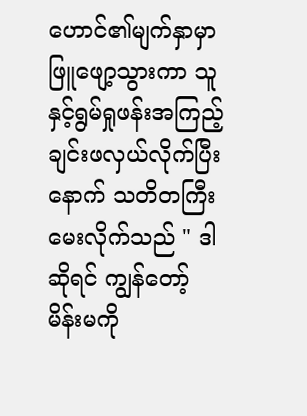ဟောင်၏မျက်နှာမှာ ဖြူဖျော့သွားကာ သူနှင့်ရွမ်ရှုဖန်းအကြည့်ချင်းဖလှယ်လိုက်ပြီးနောက် သတိတကြီးမေးလိုက်သည် " ဒါဆိုရင် ကျွန်တော့်မိန်းမကို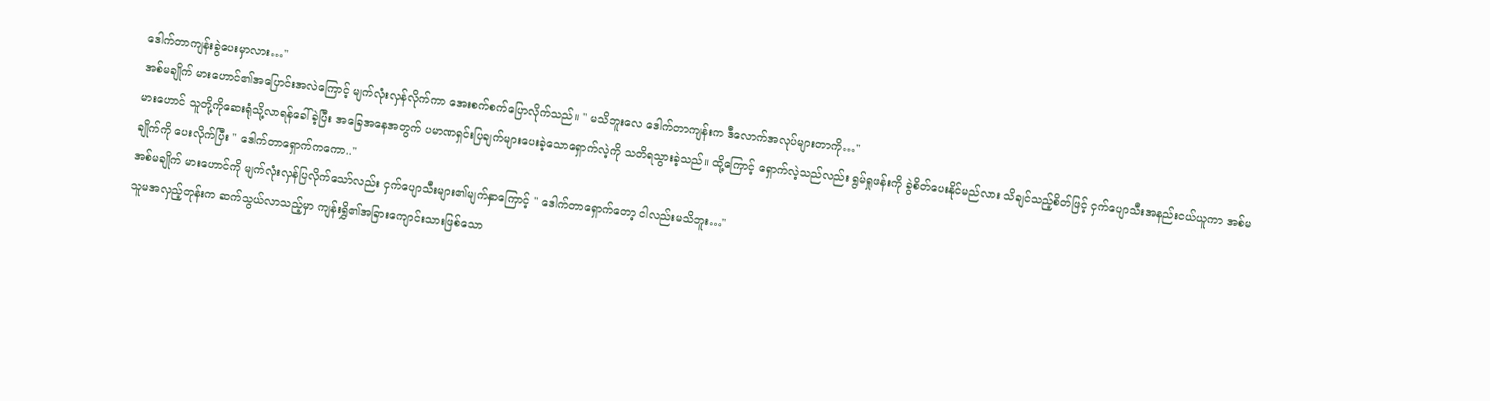ဒေါက်တာကျန်းခွဲပေးမှာလား…"
အစ်မချိုက် မားဟောင်၏အပြောင်းအလဲကြောင့် မျက်လုံးလှန်လိုက်ကာ အေးစက်စက်ပြောလိုက်သည်။ " မသိဘူးလေ ဒေါက်တာကျန်းက ဒီလောက်အလုပ်များတာကို…"
မားဟောင် သူတို့ကိုဆေးရုံသို့လာရန်ခေါ်ခဲ့ပြီး အခြေအနေအတွက် ပမာဏရှင်းပြချက်များပေးခဲ့သောရှောက်လဲ့ကို သတိရသွားခဲ့သည်။ ထို့ကြောင့် ရှောက်လဲ့သည်လည်း ရွမ်ရှုဖန်းကို ခွဲစိတ်ပေးနိုင်မည်လား သိချင်သည့်စိတ်ဖြင့် ငှက်ပျောသီးအနည်းငယ်ယူကာ အစ်မချိုက်ကို ပေးလိုက်ပြီး " ဒေါက်တာရှောက်ကကော.."
အစ်မချိုက် မားဟောင်ကို မျက်လုံးလှန်ပြလိုက်သော်လည်း ငှက်ပျောသီးများ၏မျက်နှာကြောင့် " ဒေါက်တာရှောက်တော့ ငါလည်းမသိဘူး…"
သူမအလှည့်တုန်းက ဆက်သွယ်လာသည့်မှာ ကျန်းရွှိ၏အခြားကျောင်းသားဖြစ်သော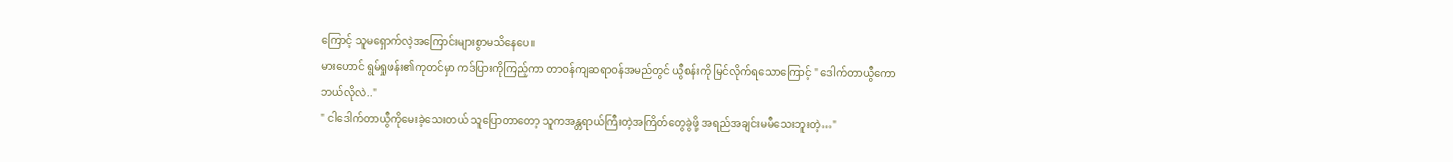ကြောင့် သူမရှောက်လဲ့အကြောင်းများစွာမသိနေပေ။
မားဟောင် ရွမ်ရှုဖန်း၏ကုတင်မှာ ကဒ်ပြားကိုကြည့်ကာ တာဝန်ကျဆရာဝန်အမည်တွင် ယွီစန်းကို မြင်လိုက်ရသောကြောင့် " ဒေါက်တာယွီကော ဘယ်လိုလဲ.."
" ငါဒေါက်တာယွီကိုမေးခဲ့သေးတယ် သူပြောတာတော့ သူကအန္တရာယ်ကြီးတဲ့အကြိတ်တွေခွဲဖို့ အရည်အချင်းမမီသေးဘူးတဲ့…"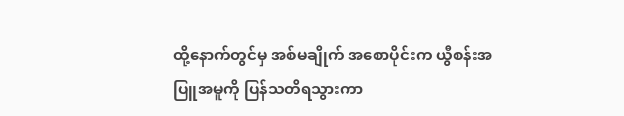ထို့နောက်တွင်မှ အစ်မချိုက် အစောပိုင်းက ယွီစန်းအပြူအမူကို ပြန်သတိရသွားကာ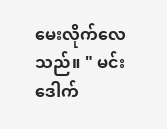မေးလိုက်လေသည်။ " မင်း ဒေါက်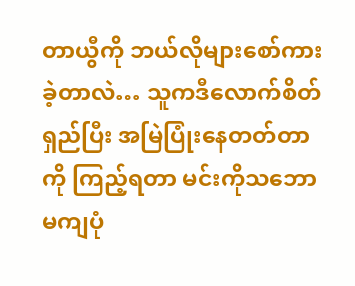တာယွီကို ဘယ်လိုများစော်ကားခဲ့တာလဲ… သူကဒီလောက်စိတ်ရှည်ပြီး အမြဲပြုံးနေတတ်တာကို ကြည့်ရတာ မင်းကိုသဘောမကျပုံ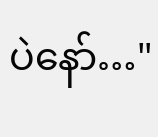ပဲနော်…"